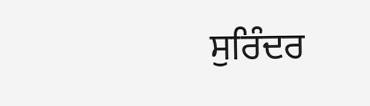ਸੁਰਿੰਦਰ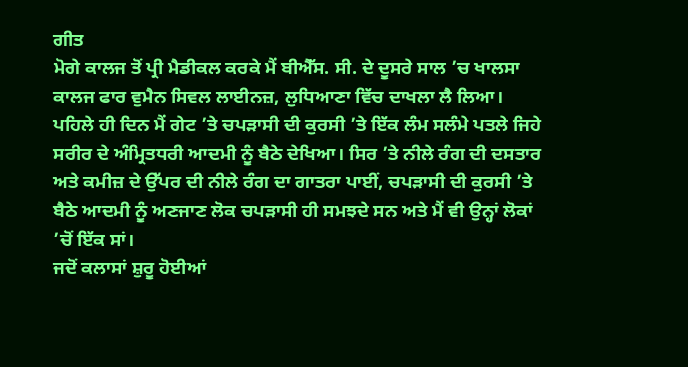ਗੀਤ
ਮੋਗੇ ਕਾਲਜ ਤੋਂ ਪ੍ਰੀ ਮੈਡੀਕਲ ਕਰਕੇ ਮੈਂ ਬੀਐੱਸ. ਸੀ. ਦੇ ਦੂਸਰੇ ਸਾਲ ’ਚ ਖਾਲਸਾ ਕਾਲਜ ਫਾਰ ਵੁਮੈਨ ਸਿਵਲ ਲਾਈਨਜ਼, ਲੁਧਿਆਣਾ ਵਿੱਚ ਦਾਖਲਾ ਲੈ ਲਿਆ। ਪਹਿਲੇ ਹੀ ਦਿਨ ਮੈਂ ਗੇਟ ’ਤੇ ਚਪੜਾਸੀ ਦੀ ਕੁਰਸੀ ’ਤੇ ਇੱਕ ਲੰਮ ਸਲੰਮੇ ਪਤਲੇ ਜਿਹੇ ਸਰੀਰ ਦੇ ਅੰਮ੍ਰਿਤਧਰੀ ਆਦਮੀ ਨੂੰ ਬੈਠੇ ਦੇਖਿਆ। ਸਿਰ ’ਤੇ ਨੀਲੇ ਰੰਗ ਦੀ ਦਸਤਾਰ ਅਤੇ ਕਮੀਜ਼ ਦੇ ਉੱਪਰ ਦੀ ਨੀਲੇ ਰੰਗ ਦਾ ਗਾਤਰਾ ਪਾਈਂ, ਚਪੜਾਸੀ ਦੀ ਕੁਰਸੀ ’ਤੇ ਬੈਠੇ ਆਦਮੀ ਨੂੰ ਅਣਜਾਣ ਲੋਕ ਚਪੜਾਸੀ ਹੀ ਸਮਝਦੇ ਸਨ ਅਤੇ ਮੈਂ ਵੀ ਉਨ੍ਹਾਂ ਲੋਕਾਂ ’ਚੋਂ ਇੱਕ ਸਾਂ।
ਜਦੋਂ ਕਲਾਸਾਂ ਸ਼ੁਰੂ ਹੋਈਆਂ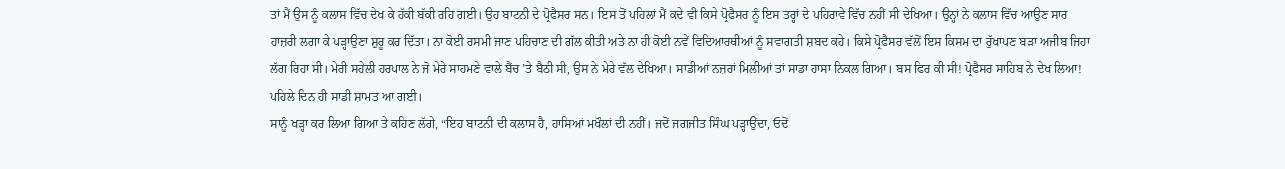ਤਾਂ ਮੈਂ ਉਸ ਨੂੰ ਕਲਾਸ ਵਿੱਚ ਦੇਖ ਕੇ ਹੱਕੀ ਬੱਕੀ ਰਹਿ ਗਈ। ਉਹ ਬਾਟਨੀ ਦੇ ਪ੍ਰੋਫੈਸਰ ਸਨ। ਇਸ ਤੋਂ ਪਹਿਲਾਂ ਮੈਂ ਕਦੇ ਵੀ ਕਿਸੇ ਪ੍ਰੋਫੈਸਰ ਨੂੰ ਇਸ ਤਰ੍ਹਾਂ ਦੇ ਪਹਿਰਾਵੇ ਵਿੱਚ ਨਹੀਂ ਸੀ ਦੇਖਿਆ। ਉਨ੍ਹਾਂ ਨੇ ਕਲਾਸ ਵਿੱਚ ਆਉਣ ਸਾਰ ਹਾਜ਼ਰੀ ਲਗਾ ਕੇ ਪੜ੍ਹਾਉਣਾ ਸ਼ੁਰੂ ਕਰ ਦਿੱਤਾ। ਨਾ ਕੋਈ ਰਸਮੀ ਜਾਣ ਪਹਿਚਾਣ ਦੀ ਗੱਲ ਕੀਤੀ ਅਤੇ ਨਾ ਹੀ ਕੋਈ ਨਵੇਂ ਵਿਦਿਆਰਥੀਆਂ ਨੂੰ ਸਵਾਗਤੀ ਸ਼ਬਦ ਕਹੇ। ਕਿਸੇ ਪ੍ਰੋਫੈਸਰ ਵੱਲੋਂ ਇਸ ਕਿਸਮ ਦਾ ਰੁੱਖਾਪਣ ਬੜਾ ਅਜੀਬ ਜਿਹਾ ਲੱਗ ਰਿਹਾ ਸੀ। ਮੇਰੀ ਸਹੇਲੀ ਹਰਪਾਲ ਨੇ ਜੋ ਮੇਰੇ ਸਾਹਮਣੇ ਵਾਲੇ ਬੈਂਚ ’ਤੇ ਬੈਠੀ ਸੀ, ਉਸ ਨੇ ਮੇਰੇ ਵੱਲ ਦੇਖਿਆ। ਸਾਡੀਆਂ ਨਜ਼ਰਾਂ ਮਿਲੀਆਂ ਤਾਂ ਸਾਡਾ ਹਾਸਾ ਨਿਕਲ ਗਿਆ। ਬਸ ਫਿਰ ਕੀ ਸੀ! ਪ੍ਰੋਫੈਸਰ ਸਾਹਿਬ ਨੇ ਦੇਖ ਲਿਆ! ਪਹਿਲੇ ਦਿਨ ਹੀ ਸਾਡੀ ਸ਼ਾਮਤ ਆ ਗਈ।
ਸਾਨੂੰ ਖੜ੍ਹਾ ਕਰ ਲਿਆ ਗਿਆ ਤੇ ਕਹਿਣ ਲੱਗੇ, “ਇਹ ਬਾਟਨੀ ਦੀ ਕਲਾਸ ਹੈ, ਹਾਸਿਆਂ ਮਖੌਲਾਂ ਦੀ ਨਹੀਂ। ਜਦੋਂ ਜਗਜੀਤ ਸਿੰਘ ਪੜ੍ਹਾਉਂਦਾ, ਓਦੋਂ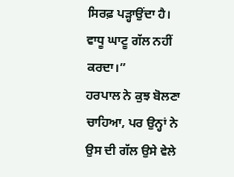ਸਿਰਫ਼ ਪੜ੍ਹਾਉਂਦਾ ਹੈ। ਵਾਧੂ ਘਾਟੂ ਗੱਲ ਨਹੀਂ ਕਰਦਾ।”
ਹਰਪਾਲ ਨੇ ਕੁਝ ਬੋਲਣਾ ਚਾਹਿਆ, ਪਰ ਉਨ੍ਹਾਂ ਨੇ ਉਸ ਦੀ ਗੱਲ ਉਸੇ ਵੇਲੇ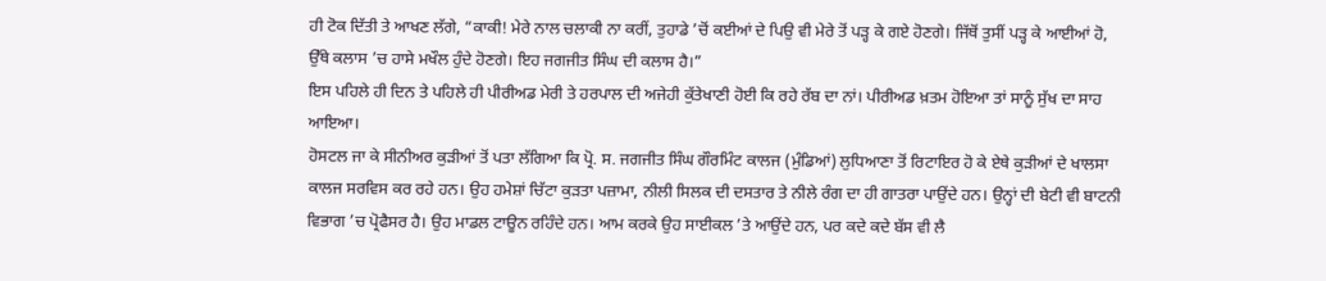ਹੀ ਟੋਕ ਦਿੱਤੀ ਤੇ ਆਖਣ ਲੱਗੇ, “ਕਾਕੀ! ਮੇਰੇ ਨਾਲ ਚਲਾਕੀ ਨਾ ਕਰੀਂ, ਤੁਹਾਡੇ ’ਚੋਂ ਕਈਆਂ ਦੇ ਪਿਉ ਵੀ ਮੇਰੇ ਤੋਂ ਪੜ੍ਹ ਕੇ ਗਏ ਹੋਣਗੇ। ਜਿੱਥੋਂ ਤੁਸੀਂ ਪੜ੍ਹ ਕੇ ਆਈਆਂ ਹੋ, ਉੱਥੇ ਕਲਾਸ ’ਚ ਹਾਸੇ ਮਖੌਲ ਹੁੰਦੇ ਹੋਣਗੇ। ਇਹ ਜਗਜੀਤ ਸਿੰਘ ਦੀ ਕਲਾਸ ਹੈ।”
ਇਸ ਪਹਿਲੇ ਹੀ ਦਿਨ ਤੇ ਪਹਿਲੇ ਹੀ ਪੀਰੀਅਡ ਮੇਰੀ ਤੇ ਹਰਪਾਲ ਦੀ ਅਜੇਹੀ ਕੁੱਤੇਖਾਣੀ ਹੋਈ ਕਿ ਰਹੇ ਰੱਬ ਦਾ ਨਾਂ। ਪੀਰੀਅਡ ਖ਼ਤਮ ਹੋਇਆ ਤਾਂ ਸਾਨੂੰ ਸੁੱਖ ਦਾ ਸਾਹ ਆਇਆ।
ਹੋਸਟਲ ਜਾ ਕੇ ਸੀਨੀਅਰ ਕੁੜੀਆਂ ਤੋਂ ਪਤਾ ਲੱਗਿਆ ਕਿ ਪ੍ਰੋ. ਸ. ਜਗਜੀਤ ਸਿੰਘ ਗੌਰਮਿੰਟ ਕਾਲਜ (ਮੁੰਡਿਆਂ) ਲੁਧਿਆਣਾ ਤੋਂ ਰਿਟਾਇਰ ਹੋ ਕੇ ਏਥੇ ਕੁੜੀਆਂ ਦੇ ਖਾਲਸਾ ਕਾਲਜ ਸਰਵਿਸ ਕਰ ਰਹੇ ਹਨ। ਉਹ ਹਮੇਸ਼ਾਂ ਚਿੱਟਾ ਕੁੜਤਾ ਪਜ਼ਾਮਾ, ਨੀਲੀ ਸਿਲਕ ਦੀ ਦਸਤਾਰ ਤੇ ਨੀਲੇ ਰੰਗ ਦਾ ਹੀ ਗਾਤਰਾ ਪਾਉਂਦੇ ਹਨ। ਉਨ੍ਹਾਂ ਦੀ ਬੇਟੀ ਵੀ ਬਾਟਨੀ ਵਿਭਾਗ ’ਚ ਪ੍ਰੋਫੈਸਰ ਹੈ। ਉਹ ਮਾਡਲ ਟਾਊਨ ਰਹਿੰਦੇ ਹਨ। ਆਮ ਕਰਕੇ ਉਹ ਸਾਈਕਲ ’ਤੇ ਆਉਂਦੇ ਹਨ, ਪਰ ਕਦੇ ਕਦੇ ਬੱਸ ਵੀ ਲੈ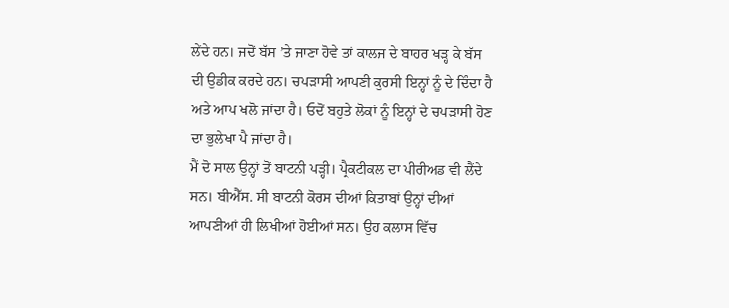ਲੇਂਦੇ ਹਨ। ਜਦੋਂ ਬੱਸ ’ਤੇ ਜਾਣਾ ਹੋਵੇ ਤਾਂ ਕਾਲਜ ਦੇ ਬਾਹਰ ਖੜ੍ਹ ਕੇ ਬੱਸ ਦੀ ਉਡੀਕ ਕਰਦੇ ਹਨ। ਚਪੜਾਸੀ ਆਪਣੀ ਕੁਰਸੀ ਇਨ੍ਹਾਂ ਨੂੰ ਦੇ ਦਿੰਦਾ ਹੈ ਅਤੇ ਆਪ ਖਲੋ ਜਾਂਦਾ ਹੈ। ਓਦੋਂ ਬਹੁਤੇ ਲੋਕਾਂ ਨੂੰ ਇਨ੍ਹਾਂ ਦੇ ਚਪੜਾਸੀ ਹੋਣ ਦਾ ਭੁਲੇਖਾ ਪੈ ਜਾਂਦਾ ਹੈ।
ਮੈਂ ਦੋ ਸਾਲ ਉਨ੍ਹਾਂ ਤੋਂ ਬਾਟਨੀ ਪੜ੍ਹੀ। ਪ੍ਰੈਕਟੀਕਲ ਦਾ ਪੀਰੀਅਡ ਵੀ ਲੈਂਦੇ ਸਨ। ਬੀਐੱਸ. ਸੀ ਬਾਟਨੀ ਕੋਰਸ ਦੀਆਂ ਕਿਤਾਬਾਂ ਉਨ੍ਹਾਂ ਦੀਆਂ ਆਪਣੀਆਂ ਹੀ ਲਿਖੀਆਂ ਹੋਈਆਂ ਸਨ। ਉਹ ਕਲਾਸ ਵਿੱਚ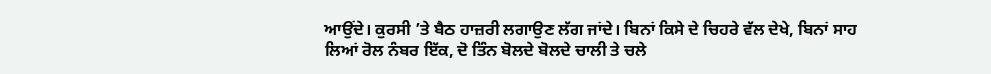ਆਉਂਦੇ। ਕੁਰਸੀ ’ਤੇ ਬੈਠ ਹਾਜ਼ਰੀ ਲਗਾਉਣ ਲੱਗ ਜਾਂਦੇ। ਬਿਨਾਂ ਕਿਸੇ ਦੇ ਚਿਹਰੇ ਵੱਲ ਦੇਖੇ, ਬਿਨਾਂ ਸਾਹ ਲਿਆਂ ਰੋਲ ਨੰਬਰ ਇੱਕ, ਦੋ ਤਿੰਨ ਬੋਲਦੇ ਬੋਲਦੇ ਚਾਲੀ ਤੇ ਚਲੇ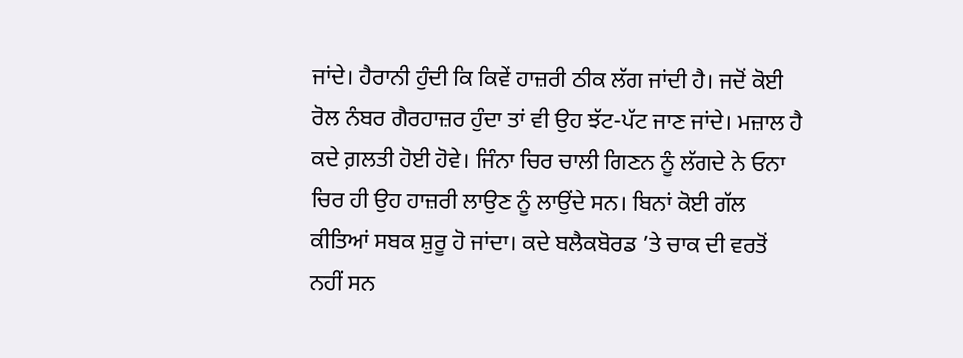ਜਾਂਦੇ। ਹੈਰਾਨੀ ਹੁੰਦੀ ਕਿ ਕਿਵੇਂ ਹਾਜ਼ਰੀ ਠੀਕ ਲੱਗ ਜਾਂਦੀ ਹੈ। ਜਦੋਂ ਕੋਈ ਰੋਲ ਨੰਬਰ ਗੈਰਹਾਜ਼ਰ ਹੁੰਦਾ ਤਾਂ ਵੀ ਉਹ ਝੱਟ-ਪੱਟ ਜਾਣ ਜਾਂਦੇ। ਮਜ਼ਾਲ ਹੈ ਕਦੇ ਗ਼ਲਤੀ ਹੋਈ ਹੋਵੇ। ਜਿੰਨਾ ਚਿਰ ਚਾਲੀ ਗਿਣਨ ਨੂੰ ਲੱਗਦੇ ਨੇ ਓਨਾ ਚਿਰ ਹੀ ਉਹ ਹਾਜ਼ਰੀ ਲਾਉਣ ਨੂੰ ਲਾਉਂਦੇ ਸਨ। ਬਿਨਾਂ ਕੋਈ ਗੱਲ ਕੀਤਿਆਂ ਸਬਕ ਸ਼ੁਰੂ ਹੋ ਜਾਂਦਾ। ਕਦੇ ਬਲੈਕਬੋਰਡ ’ਤੇ ਚਾਕ ਦੀ ਵਰਤੋਂ ਨਹੀਂ ਸਨ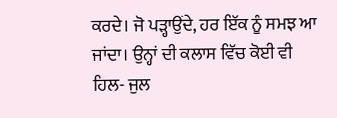ਕਰਦੇ। ਜੋ ਪੜ੍ਹਾਉਂਦੇ, ਹਰ ਇੱਕ ਨੂੰ ਸਮਝ ਆ ਜਾਂਦਾ। ਉਨ੍ਹਾਂ ਦੀ ਕਲਾਸ ਵਿੱਚ ਕੋਈ ਵੀ ਹਿਲ- ਜੁਲ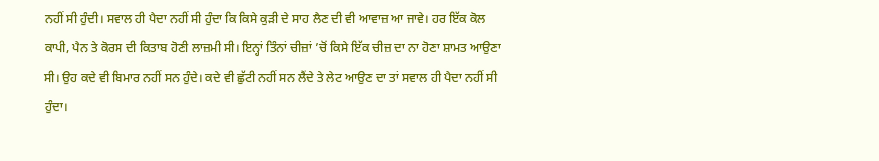ਨਹੀਂ ਸੀ ਹੁੰਦੀ। ਸਵਾਲ ਹੀ ਪੈਦਾ ਨਹੀਂ ਸੀ ਹੁੰਦਾ ਕਿ ਕਿਸੇ ਕੁੜੀ ਦੇ ਸਾਹ ਲੈਣ ਦੀ ਵੀ ਆਵਾਜ਼ ਆ ਜਾਵੇ। ਹਰ ਇੱਕ ਕੋਲ ਕਾਪੀ, ਪੈਨ ਤੇ ਕੋਰਸ ਦੀ ਕਿਤਾਬ ਹੋਣੀ ਲਾਜ਼ਮੀ ਸੀ। ਇਨ੍ਹਾਂ ਤਿੰਨਾਂ ਚੀਜ਼ਾਂ ’ਚੋਂ ਕਿਸੇ ਇੱਕ ਚੀਜ਼ ਦਾ ਨਾ ਹੋਣਾ ਸ਼ਾਮਤ ਆਉਣਾ ਸੀ। ਉਹ ਕਦੇ ਵੀ ਬਿਮਾਰ ਨਹੀਂ ਸਨ ਹੁੰਦੇ। ਕਦੇ ਵੀ ਛੁੱਟੀ ਨਹੀਂ ਸਨ ਲੈਂਦੇ ਤੇ ਲੇਟ ਆਉਣ ਦਾ ਤਾਂ ਸਵਾਲ ਹੀ ਪੈਦਾ ਨਹੀਂ ਸੀ ਹੁੰਦਾ।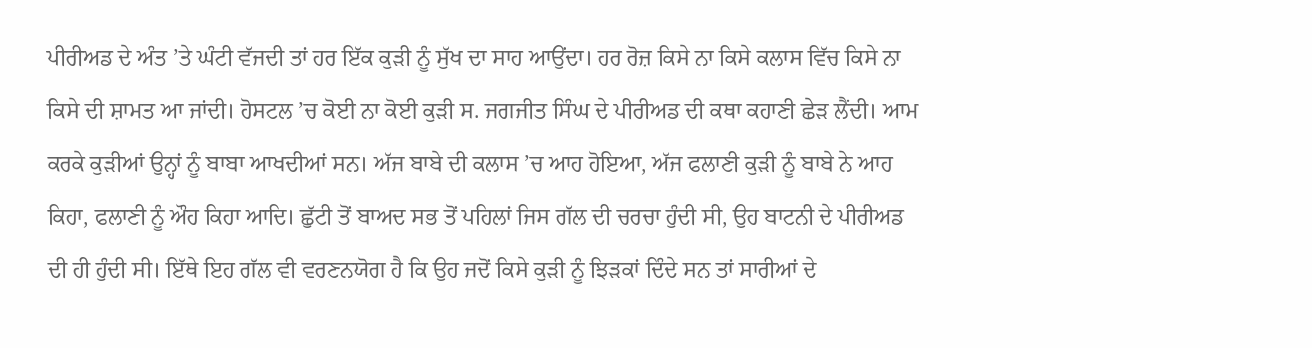ਪੀਰੀਅਡ ਦੇ ਅੰਤ ’ਤੇ ਘੰਟੀ ਵੱਜਦੀ ਤਾਂ ਹਰ ਇੱਕ ਕੁੜੀ ਨੂੰ ਸੁੱਖ ਦਾ ਸਾਹ ਆਉਂਦਾ। ਹਰ ਰੋਜ਼ ਕਿਸੇ ਨਾ ਕਿਸੇ ਕਲਾਸ ਵਿੱਚ ਕਿਸੇ ਨਾ ਕਿਸੇ ਦੀ ਸ਼ਾਮਤ ਆ ਜਾਂਦੀ। ਹੋਸਟਲ ’ਚ ਕੋਈ ਨਾ ਕੋਈ ਕੁੜੀ ਸ. ਜਗਜੀਤ ਸਿੰਘ ਦੇ ਪੀਰੀਅਡ ਦੀ ਕਥਾ ਕਹਾਣੀ ਛੇੜ ਲੈਂਦੀ। ਆਮ ਕਰਕੇ ਕੁੜੀਆਂ ਉਨ੍ਹਾਂ ਨੂੰ ਬਾਬਾ ਆਖਦੀਆਂ ਸਨ। ਅੱਜ ਬਾਬੇ ਦੀ ਕਲਾਸ ’ਚ ਆਹ ਹੋਇਆ, ਅੱਜ ਫਲਾਣੀ ਕੁੜੀ ਨੂੰ ਬਾਬੇ ਨੇ ਆਹ ਕਿਹਾ, ਫਲਾਣੀ ਨੂੰ ਔਹ ਕਿਹਾ ਆਦਿ। ਛੁੱਟੀ ਤੋਂ ਬਾਅਦ ਸਭ ਤੋਂ ਪਹਿਲਾਂ ਜਿਸ ਗੱਲ ਦੀ ਚਰਚਾ ਹੁੰਦੀ ਸੀ, ਉਹ ਬਾਟਨੀ ਦੇ ਪੀਰੀਅਡ ਦੀ ਹੀ ਹੁੰਦੀ ਸੀ। ਇੱਥੇ ਇਹ ਗੱਲ ਵੀ ਵਰਣਨਯੋਗ ਹੈ ਕਿ ਉਹ ਜਦੋਂ ਕਿਸੇ ਕੁੜੀ ਨੂੰ ਝਿੜਕਾਂ ਦਿੰਦੇ ਸਨ ਤਾਂ ਸਾਰੀਆਂ ਦੇ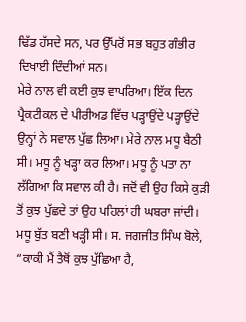ਢਿੱਡ ਹੱਸਦੇ ਸਨ, ਪਰ ਉੱਪਰੋਂ ਸਭ ਬਹੁਤ ਗੰਭੀਰ ਦਿਖਾਈ ਦਿੰਦੀਆਂ ਸਨ।
ਮੇਰੇ ਨਾਲ ਵੀ ਕਈ ਕੁਝ ਵਾਪਰਿਆ। ਇੱਕ ਦਿਨ ਪ੍ਰੈਕਟੀਕਲ ਦੇ ਪੀਰੀਅਡ ਵਿੱਚ ਪੜ੍ਹਾਉਂਦੇ ਪੜ੍ਹਾਉਂਦੇ ਉਨ੍ਹਾਂ ਨੇ ਸਵਾਲ ਪੁੱਛ ਲਿਆ। ਮੇਰੇ ਨਾਲ ਮਧੂ ਬੈਠੀ ਸੀ। ਮਧੂ ਨੂੰ ਖੜ੍ਹਾ ਕਰ ਲਿਆ। ਮਧੂ ਨੂੰ ਪਤਾ ਨਾ ਲੱਗਿਆ ਕਿ ਸਵਾਲ ਕੀ ਹੈ। ਜਦੋਂ ਵੀ ਉਹ ਕਿਸੇ ਕੁੜੀ ਤੋਂ ਕੁਝ ਪੁੱਛਦੇ ਤਾਂ ਉਹ ਪਹਿਲਾਂ ਹੀ ਘਬਰਾ ਜਾਂਦੀ। ਮਧੂ ਬੁੱਤ ਬਣੀ ਖੜ੍ਹੀ ਸੀ। ਸ. ਜਗਜੀਤ ਸਿੰਘ ਬੋਲੇ, “ਕਾਕੀ ਮੈਂ ਤੈਥੋਂ ਕੁਝ ਪੁੱਛਿਆ ਹੈ,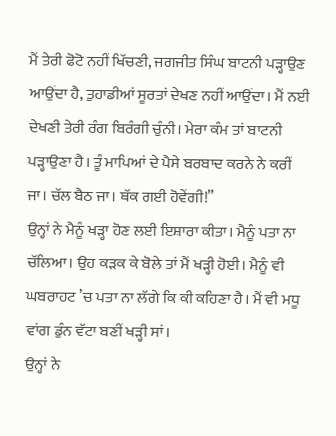ਮੈਂ ਤੇਰੀ ਫੋਟੋ ਨਹੀਂ ਖਿੱਚਣੀ, ਜਗਜੀਤ ਸਿੰਘ ਬਾਟਨੀ ਪੜ੍ਹਾਉਣ ਆਉਂਦਾ ਹੈ, ਤੁਹਾਡੀਆਂ ਸੂਰਤਾਂ ਦੇਖਣ ਨਹੀਂ ਆਉਂਦਾ। ਮੈਂ ਨਈ ਦੇਖਣੀ ਤੇਰੀ ਰੰਗ ਬਿਰੰਗੀ ਚੁੰਨੀ। ਮੇਰਾ ਕੰਮ ਤਾਂ ਬਾਟਨੀ ਪੜ੍ਹਾਉਣਾ ਹੈ। ਤੂੰ ਮਾਪਿਆਂ ਦੇ ਪੈਸੇ ਬਰਬਾਦ ਕਰਨੇ ਨੇ ਕਰੀਂ ਜਾ। ਚੱਲ ਬੈਠ ਜਾ। ਥੱਕ ਗਈ ਹੋਵੇਂਗੀ!”
ਉਨ੍ਹਾਂ ਨੇ ਮੈਨੂੰ ਖੜ੍ਹਾ ਹੋਣ ਲਈ ਇਸ਼ਾਰਾ ਕੀਤਾ। ਮੈਨੂੰ ਪਤਾ ਨਾ ਚੱਲਿਆ। ਉਹ ਕੜਕ ਕੇ ਬੋਲੇ ਤਾਂ ਮੈਂ ਖੜ੍ਹੀ ਹੋਈ। ਮੈਨੂੰ ਵੀ ਘਬਰਾਹਟ ’ਚ ਪਤਾ ਨਾ ਲੱਗੇ ਕਿ ਕੀ ਕਹਿਣਾ ਹੈ। ਮੈਂ ਵੀ ਮਧੂ ਵਾਂਗ ਡੁੰਨ ਵੱਟਾ ਬਣੀਂ ਖੜ੍ਹੀ ਸਾਂ।
ਉਨ੍ਹਾਂ ਨੇ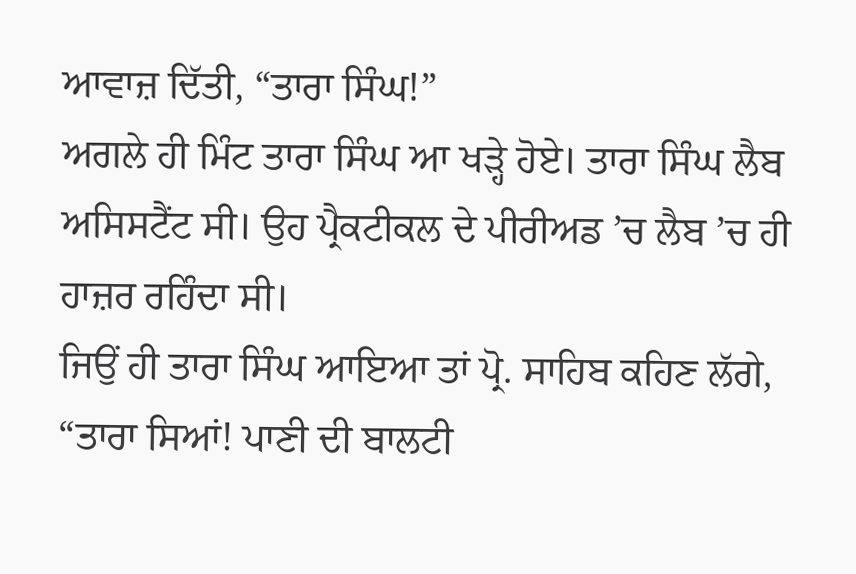ਆਵਾਜ਼ ਦਿੱਤੀ, “ਤਾਰਾ ਸਿੰਘ!”
ਅਗਲੇ ਹੀ ਮਿੰਟ ਤਾਰਾ ਸਿੰਘ ਆ ਖੜ੍ਹੇ ਹੋਏ। ਤਾਰਾ ਸਿੰਘ ਲੈਬ ਅਸਿਸਟੈਂਟ ਸੀ। ਉਹ ਪ੍ਰੈਕਟੀਕਲ ਦੇ ਪੀਰੀਅਡ ’ਚ ਲੈਬ ’ਚ ਹੀ ਹਾਜ਼ਰ ਰਹਿੰਦਾ ਸੀ।
ਜਿਉਂ ਹੀ ਤਾਰਾ ਸਿੰਘ ਆਇਆ ਤਾਂ ਪ੍ਰੋ. ਸਾਹਿਬ ਕਹਿਣ ਲੱਗੇ, “ਤਾਰਾ ਸਿਆਂ! ਪਾਣੀ ਦੀ ਬਾਲਟੀ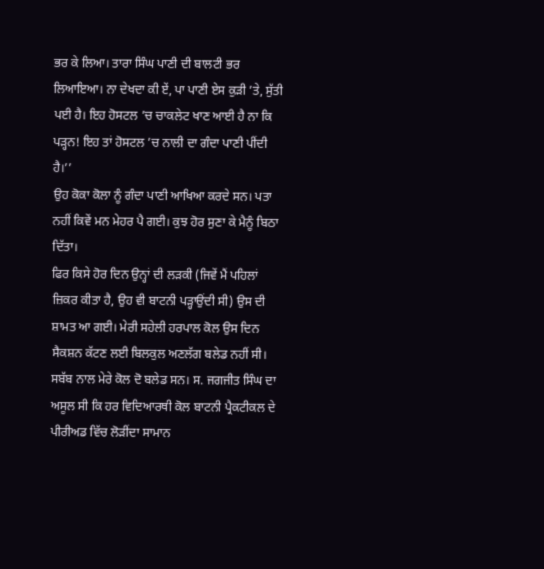ਭਰ ਕੇ ਲਿਆ। ਤਾਰਾ ਸਿੰਘ ਪਾਣੀ ਦੀ ਬਾਲਟੀ ਭਰ ਲਿਆਇਆ। ਨਾ ਦੇਖਦਾ ਕੀ ਏਂ, ਪਾ ਪਾਣੀ ਏਸ ਕੁੜੀ ’ਤੇ, ਸੁੱਤੀ ਪਈ ਹੈ। ਇਹ ਹੋਸਟਲ ’ਚ ਚਾਕਲੇਟ ਖਾਣ ਆਈ ਹੈ ਨਾ ਕਿ ਪੜ੍ਹਨ! ਇਹ ਤਾਂ ਹੋਸਟਲ ’ਚ ਨਾਲੀ ਦਾ ਗੰਦਾ ਪਾਣੀ ਪੀਂਦੀ ਹੈ।’’
ਉਹ ਕੋਕਾ ਕੋਲਾ ਨੂੰ ਗੰਦਾ ਪਾਣੀ ਆਖਿਆ ਕਰਦੇ ਸਨ। ਪਤਾ ਨਹੀਂ ਕਿਵੇਂ ਮਨ ਮੇਹਰ ਪੈ ਗਈ। ਕੁਝ ਹੋਰ ਸੁਣਾ ਕੇ ਮੈਨੂੰ ਬਿਠਾ ਦਿੱਤਾ।
ਫਿਰ ਕਿਸੇ ਹੋਰ ਦਿਨ ਉਨ੍ਹਾਂ ਦੀ ਲੜਕੀ (ਜਿਵੇਂ ਮੈਂ ਪਹਿਲਾਂ ਜ਼ਿਕਰ ਕੀਤਾ ਹੈ, ਉਹ ਵੀ ਬਾਟਨੀ ਪੜ੍ਹਾਉਂਦੀ ਸੀ) ਉਸ ਦੀ ਸ਼ਾਮਤ ਆ ਗਈ। ਮੇਰੀ ਸਹੇਲੀ ਹਰਪਾਲ ਕੋਲ ਉਸ ਦਿਨ ਸੈਕਸ਼ਨ ਕੱਟਣ ਲਈ ਬਿਲਕੁਲ ਅਣਲੱਗ ਬਲੇਡ ਨਹੀਂ ਸੀ। ਸਬੱਬ ਨਾਲ ਮੇਰੇ ਕੋਲ ਦੋ ਬਲੇਡ ਸਨ। ਸ. ਜਗਜੀਤ ਸਿੰਘ ਦਾ ਅਸੂਲ ਸੀ ਕਿ ਹਰ ਵਿਦਿਆਰਥੀ ਕੋਲ ਬਾਟਨੀ ਪ੍ਰੈਕਟੀਕਲ ਦੇ ਪੀਰੀਅਡ ਵਿੱਚ ਲੋੜੀਂਦਾ ਸਾਮਾਨ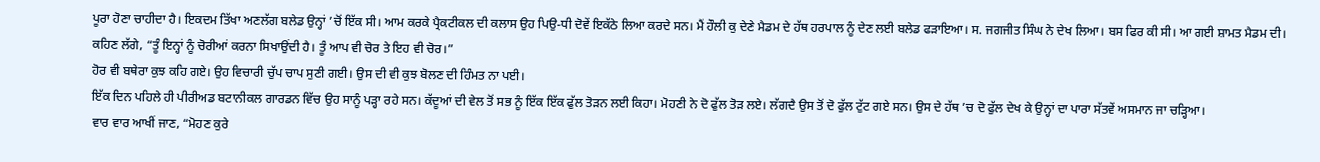ਪੂਰਾ ਹੋਣਾ ਚਾਹੀਦਾ ਹੈ। ਇਕਦਮ ਤਿੱਖਾ ਅਣਲੱਗ ਬਲੇਡ ਉਨ੍ਹਾਂ ’ਚੋਂ ਇੱਕ ਸੀ। ਆਮ ਕਰਕੇ ਪ੍ਰੈਕਟੀਕਲ ਦੀ ਕਲਾਸ ਉਹ ਪਿਉ-ਧੀ ਦੋਵੇਂ ਇਕੱਠੇ ਲਿਆ ਕਰਦੇ ਸਨ। ਮੈਂ ਹੌਲੀ ਕੁ ਦੇਣੇ ਮੈਡਮ ਦੇ ਹੱਥ ਹਰਪਾਲ ਨੂੰ ਦੇਣ ਲਈ ਬਲੇਡ ਫੜਾਇਆ। ਸ. ਜਗਜੀਤ ਸਿੰਘ ਨੇ ਦੇਖ ਲਿਆ। ਬਸ ਫਿਰ ਕੀ ਸੀ। ਆ ਗਈ ਸ਼ਾਮਤ ਮੈਡਮ ਦੀ।
ਕਹਿਣ ਲੱਗੇ, “ਤੂੰ ਇਨ੍ਹਾਂ ਨੂੰ ਚੋਰੀਆਂ ਕਰਨਾ ਸਿਖਾਉਂਦੀ ਹੈ। ਤੂੰ ਆਪ ਵੀ ਚੋਰ ਤੇ ਇਹ ਵੀ ਚੋਰ।”
ਹੋਰ ਵੀ ਬਥੇਰਾ ਕੁਝ ਕਹਿ ਗਏ। ਉਹ ਵਿਚਾਰੀ ਚੁੱਪ ਚਾਪ ਸੁਣੀ ਗਈ। ਉਸ ਦੀ ਵੀ ਕੁਝ ਬੋਲਣ ਦੀ ਹਿੰਮਤ ਨਾ ਪਈ।
ਇੱਕ ਦਿਨ ਪਹਿਲੇ ਹੀ ਪੀਰੀਅਡ ਬਟਾਨੀਕਲ ਗਾਰਡਨ ਵਿੱਚ ਉਹ ਸਾਨੂੰ ਪੜ੍ਹਾ ਰਹੇ ਸਨ। ਕੱਦੂਆਂ ਦੀ ਵੇਲ ਤੋਂ ਸਭ ਨੂੰ ਇੱਕ ਇੱਕ ਫੁੱਲ ਤੋੜਨ ਲਈ ਕਿਹਾ। ਮੋਹਣੀ ਨੇ ਦੋ ਫੁੱਲ ਤੋੜ ਲਏ। ਲੱਗਦੈ ਉਸ ਤੋਂ ਦੋ ਫੁੱਲ ਟੁੱਟ ਗਏ ਸਨ। ਉਸ ਦੇ ਹੱਥ ’ਚ ਦੋ ਫੁੱਲ ਦੇਖ ਕੇ ਉਨ੍ਹਾਂ ਦਾ ਪਾਰਾ ਸੱਤਵੇਂ ਅਸਮਾਨ ਜਾ ਚੜ੍ਹਿਆ।
ਵਾਰ ਵਾਰ ਆਖੀਂ ਜਾਣ, “ਮੋਹਣ ਕੁਰੇ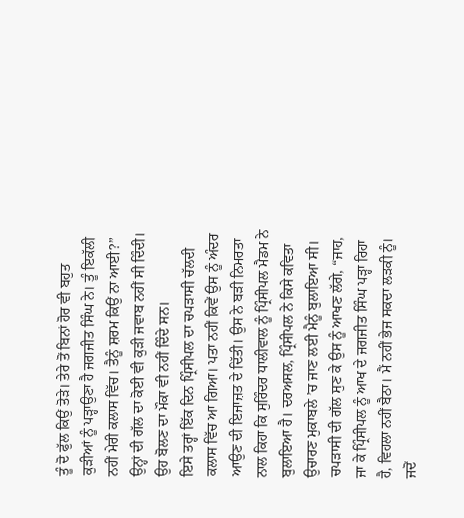ਤੂੰ ਦੋ ਫੁੱਲ ਕਿਉਂ ਤੋੜੇ। ਤੇਰੇ ਤੋਂ ਬਿਨਾਂ ਹੋਰ ਵੀ ਬਹੁਤ ਕੁੜੀਆਂ ਨੂੰ ਪੜ੍ਹਾਉਣਾ ਹੈ ਜਗਜੀਤ ਸਿੰਘ ਨੇ। ਤੂੰ ਇਕੱਲੀ ਨਹੀਂ ਮੇਰੀ ਕਲਾਸ ਵਿੱਚ। ਤੈਨੂੰ ਸ਼ਰਮ ਕਿਉਂ ਨਾ ਆਈ?”
ਉਨ੍ਹਾਂ ਦੀ ਗੱਲ ਦਾ ਕੋਈ ਵੀ ਕੁੜੀ ਜਵਾਬ ਨਹੀਂ ਸੀ ਦਿੰਦੀ। ਉਹ ਬੋਲਣ ਦਾ ਮੌਕਾ ਵੀ ਨਹੀਂ ਦਿੰਦੇ ਸਨ।
ਇਸੇ ਤਰ੍ਹਾਂ ਇੱਕ ਦਿਨ ਪ੍ਰਿੰਸੀਪਲ ਦਾ ਚਪੜਾਸੀ ਚੱਲਦੀ ਕਲਾਸ ਵਿੱਚ ਆ ਗਿਆ। ਪਤਾ ਨਹੀਂ ਕਿਵੇਂ ਉਸ ਨੂੰ ਅੰਦਰ ਆਉਣ ਦੀ ਇਜਾਜ਼ਤ ਦੇ ਦਿੱਤੀ। ਉਸ ਨੇ ਬੜੀ ਨਿਮਰਤਾ ਨਾਲ ਕਿਹਾ ਕਿ ਸੁਰਿੰਦਰ ਧਾਲੀਵਾਲ ਨੂੰ ਪ੍ਰਿੰਸੀਪਲ ਮੈਡਮ ਨੇ ਬੁਲਾਇਆ ਹੈ। ਦਰਅਸਲ, ਪ੍ਰਿੰਸੀਪਲ ਨੇ ਕਿਸੇ ਕਵਿਤਾ ਉਚਾਰਣ ਮੁਕਾਬਲੇ ’ਚ ਜਾਣ ਲਈ ਮੈਨੂੰ ਬੁਲਾਇਆ ਸੀ।
ਚਪੜਾਸੀ ਦੀ ਗੱਲ ਸੁਣ ਕੇ ਉਸ ਨੂੰ ਆਖਣ ਲੱਗੇ, “ਜਾਹ, ਜਾ ਕੇ ਪ੍ਰਿੰਸੀਪਲ ਨੂੰ ਆਖ ਦੇ ਜਗਜੀਤ ਸਿੰਘ ਪੜ੍ਹਾ ਰਿਹਾ ਹੈ, ਵਿਹਲਾ ਨਹੀਂ ਬੈਠਾ। ਮੈਂ ਨਹੀਂ ਭੇਜ ਸਕਦਾ ਲੜਕੀ ਨੂੰ। ਜਦੋਂ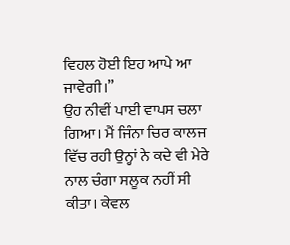ਵਿਹਲ ਹੋਈ ਇਹ ਆਪੇ ਆ ਜਾਵੇਗੀ।”
ਉਹ ਨੀਵੀਂ ਪਾਈ ਵਾਪਸ ਚਲਾ ਗਿਆ। ਮੈਂ ਜਿੰਨਾ ਚਿਰ ਕਾਲਜ ਵਿੱਚ ਰਹੀ ਉਨ੍ਹਾਂ ਨੇ ਕਦੇ ਵੀ ਮੇਰੇ ਨਾਲ ਚੰਗਾ ਸਲੂਕ ਨਹੀਂ ਸੀ ਕੀਤਾ। ਕੇਵਲ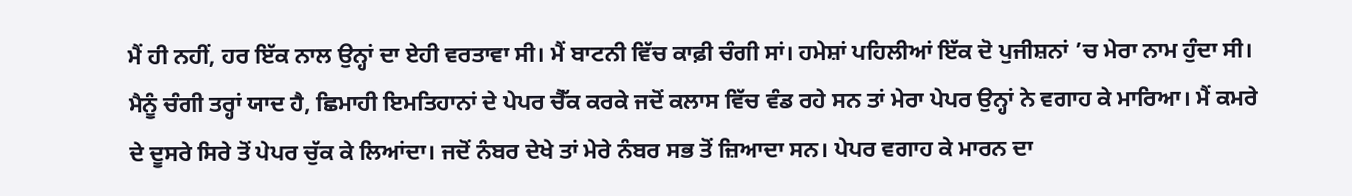ਮੈਂ ਹੀ ਨਹੀਂ, ਹਰ ਇੱਕ ਨਾਲ ਉਨ੍ਹਾਂ ਦਾ ਏਹੀ ਵਰਤਾਵਾ ਸੀ। ਮੈਂ ਬਾਟਨੀ ਵਿੱਚ ਕਾਫ਼ੀ ਚੰਗੀ ਸਾਂ। ਹਮੇਸ਼ਾਂ ਪਹਿਲੀਆਂ ਇੱਕ ਦੋ ਪੁਜੀਸ਼ਨਾਂ ’ਚ ਮੇਰਾ ਨਾਮ ਹੁੰਦਾ ਸੀ। ਮੈਨੂੰ ਚੰਗੀ ਤਰ੍ਹਾਂ ਯਾਦ ਹੈ, ਛਿਮਾਹੀ ਇਮਤਿਹਾਨਾਂ ਦੇ ਪੇਪਰ ਚੈੱਕ ਕਰਕੇ ਜਦੋਂ ਕਲਾਸ ਵਿੱਚ ਵੰਡ ਰਹੇ ਸਨ ਤਾਂ ਮੇਰਾ ਪੇਪਰ ਉਨ੍ਹਾਂ ਨੇ ਵਗਾਹ ਕੇ ਮਾਰਿਆ। ਮੈਂ ਕਮਰੇ ਦੇ ਦੂਸਰੇ ਸਿਰੇ ਤੋਂ ਪੇਪਰ ਚੁੱਕ ਕੇ ਲਿਆਂਦਾ। ਜਦੋਂ ਨੰਬਰ ਦੇਖੇ ਤਾਂ ਮੇਰੇ ਨੰਬਰ ਸਭ ਤੋਂ ਜ਼ਿਆਦਾ ਸਨ। ਪੇਪਰ ਵਗਾਹ ਕੇ ਮਾਰਨ ਦਾ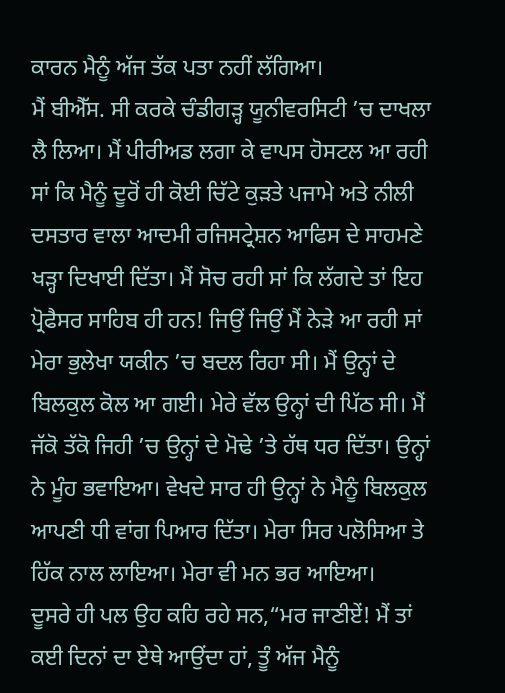ਕਾਰਨ ਮੈਨੂੰ ਅੱਜ ਤੱਕ ਪਤਾ ਨਹੀਂ ਲੱਗਿਆ।
ਮੈਂ ਬੀਐੱਸ. ਸੀ ਕਰਕੇ ਚੰਡੀਗੜ੍ਹ ਯੂਨੀਵਰਸਿਟੀ ’ਚ ਦਾਖਲਾ ਲੈ ਲਿਆ। ਮੈਂ ਪੀਰੀਅਡ ਲਗਾ ਕੇ ਵਾਪਸ ਹੋਸਟਲ ਆ ਰਹੀ ਸਾਂ ਕਿ ਮੈਨੂੰ ਦੂਰੋਂ ਹੀ ਕੋਈ ਚਿੱਟੇ ਕੁੜਤੇ ਪਜਾਮੇ ਅਤੇ ਨੀਲੀ ਦਸਤਾਰ ਵਾਲਾ ਆਦਮੀ ਰਜਿਸਟ੍ਰੇਸ਼ਨ ਆਫਿਸ ਦੇ ਸਾਹਮਣੇ ਖੜ੍ਹਾ ਦਿਖਾਈ ਦਿੱਤਾ। ਮੈਂ ਸੋਚ ਰਹੀ ਸਾਂ ਕਿ ਲੱਗਦੇ ਤਾਂ ਇਹ ਪ੍ਰੋਫੈਸਰ ਸਾਹਿਬ ਹੀ ਹਨ! ਜਿਉਂ ਜਿਉਂ ਮੈਂ ਨੇੜੇ ਆ ਰਹੀ ਸਾਂ ਮੇਰਾ ਭੁਲੇਖਾ ਯਕੀਨ ’ਚ ਬਦਲ ਰਿਹਾ ਸੀ। ਮੈਂ ਉਨ੍ਹਾਂ ਦੇ ਬਿਲਕੁਲ ਕੋਲ ਆ ਗਈ। ਮੇਰੇ ਵੱਲ ਉਨ੍ਹਾਂ ਦੀ ਪਿੱਠ ਸੀ। ਮੈਂ ਜੱਕੋ ਤੱਕੋ ਜਿਹੀ ’ਚ ਉਨ੍ਹਾਂ ਦੇ ਮੋਢੇ ’ਤੇ ਹੱਥ ਧਰ ਦਿੱਤਾ। ਉਨ੍ਹਾਂ ਨੇ ਮੂੰਹ ਭਵਾਇਆ। ਵੇਖਦੇ ਸਾਰ ਹੀ ਉਨ੍ਹਾਂ ਨੇ ਮੈਨੂੰ ਬਿਲਕੁਲ ਆਪਣੀ ਧੀ ਵਾਂਗ ਪਿਆਰ ਦਿੱਤਾ। ਮੇਰਾ ਸਿਰ ਪਲੋਸਿਆ ਤੇ ਹਿੱਕ ਨਾਲ ਲਾਇਆ। ਮੇਰਾ ਵੀ ਮਨ ਭਰ ਆਇਆ।
ਦੂਸਰੇ ਹੀ ਪਲ ਉਹ ਕਹਿ ਰਹੇ ਸਨ,“ਮਰ ਜਾਣੀਏਂ! ਮੈਂ ਤਾਂ ਕਈ ਦਿਨਾਂ ਦਾ ਏਥੇ ਆਉਂਦਾ ਹਾਂ, ਤੂੰ ਅੱਜ ਮੈਨੂੰ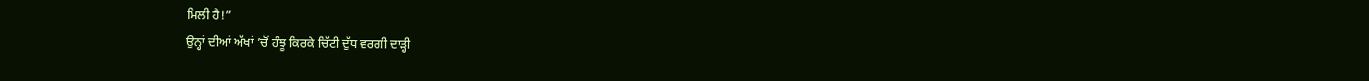ਮਿਲੀ ਹੈ!”
ਉਨ੍ਹਾਂ ਦੀਆਂ ਅੱਖਾਂ ’ਚੋਂ ਹੰਝੂ ਕਿਰਕੇ ਚਿੱਟੀ ਦੁੱਧ ਵਰਗੀ ਦਾੜ੍ਹੀ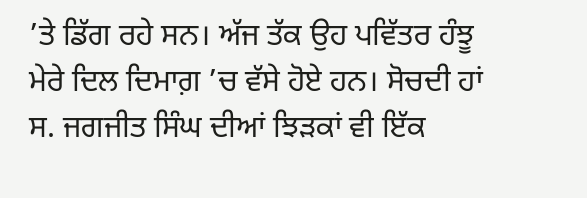’ਤੇ ਡਿੱਗ ਰਹੇ ਸਨ। ਅੱਜ ਤੱਕ ਉਹ ਪਵਿੱਤਰ ਹੰਝੂ ਮੇਰੇ ਦਿਲ ਦਿਮਾਗ਼ ’ਚ ਵੱਸੇ ਹੋਏ ਹਨ। ਸੋਚਦੀ ਹਾਂ ਸ. ਜਗਜੀਤ ਸਿੰਘ ਦੀਆਂ ਝਿੜਕਾਂ ਵੀ ਇੱਕ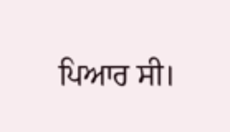ਪਿਆਰ ਸੀ।